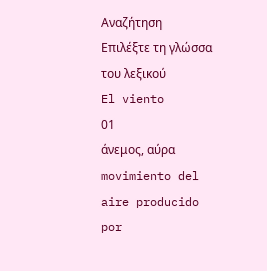Αναζήτηση
Επιλέξτε τη γλώσσα του λεξικού
El viento
01
άνεμος, αύρα
movimiento del aire producido por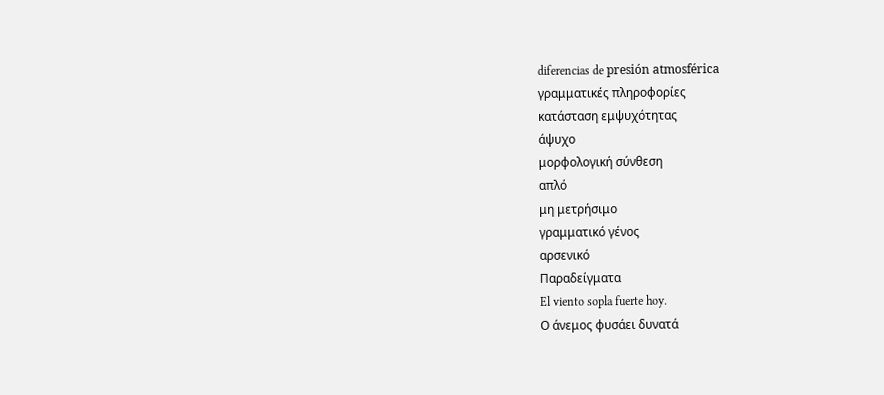diferencias de presión atmosférica
γραμματικές πληροφορίες
κατάσταση εμψυχότητας
άψυχο
μορφολογική σύνθεση
απλό
μη μετρήσιμο
γραμματικό γένος
αρσενικό
Παραδείγματα
El viento sopla fuerte hoy.
Ο άνεμος φυσάει δυνατά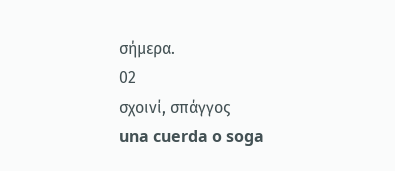σήμερα.
02
σχοινί, σπάγγος
una cuerda o soga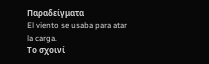Παραδείγματα
El viento se usaba para atar la carga.
Το σχοινί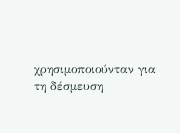χρησιμοποιούνταν για τη δέσμευση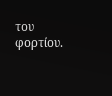του φορτίου.